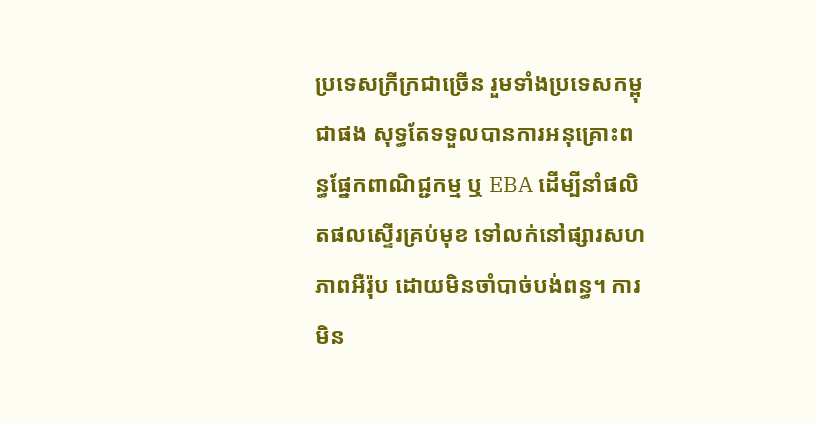ប្រទេសក្រីក្រជាច្រើន រួមទាំងប្រទេសកម្ពុជាផង សុទ្ធតែទទួលបានការអនុគ្រោះពន្ធផ្នែកពាណិជ្ជកម្ម ឬ EBA ដើម្បីនាំផលិតផលស្ទើរគ្រប់មុខ ទៅលក់នៅផ្សារសហភាពអឺរ៉ុប ដោយមិនចាំបាច់បង់ពន្ធ។ ការមិន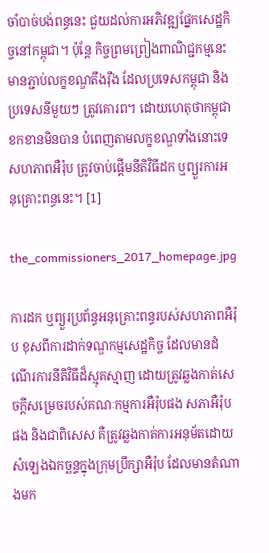ចាំបាច់បង់ពន្ធនេះ ជួយដល់ការអភិវឌ្ឍផ្នែកសេដ្ឋកិច្ចនៅកម្ពុជា។ ប៉ុន្តែ កិច្ចព្រមព្រៀងពាណិជ្ជកម្មនេះ មានភ្ជាប់លក្ខខណ្ឌតឹងរ៉ឹង ដែលប្រទេសកម្ពុជា និងប្រទេសនីមួយៗ ត្រូវគោរព។ ដោយហេតុថាកម្ពុជា ខកខានមិនបាន បំពេញតាមលក្ខខណ្ឌទាំងនោះទេ សហភាពអឺរ៉ុប ត្រូវចាប់ផ្ដើមនីតិវិធីដក ឬព្យួរការអនុគ្រោះពន្ធនេះ។ [1]

the_commissioners_2017_homepage.jpg

ការដក ឬព្យួរប្រព័ន្ធអនុគ្រោះពន្ធរបស់សហភាពអឺរ៉ុប ខុសពីការដាក់ទណ្ឌកម្មសេដ្ឋកិច្ច ដែលមានដំណើរការនីតិវិធីដ៏ស្មុគស្មាញ ដោយត្រូវឆ្លងកាត់សេចក្តីសម្រេចរបស់គណៈកម្មការអឺរ៉ុបផង សភាអឺរ៉ុបផង និងជាពិសេស គឺត្រូវឆ្លងកាត់ការអនុម័តដោយសំឡេងឯកច្ឆន្ទក្នុងក្រុមប្រឹក្សាអឺរ៉ុប ដែលមានតំណាងមក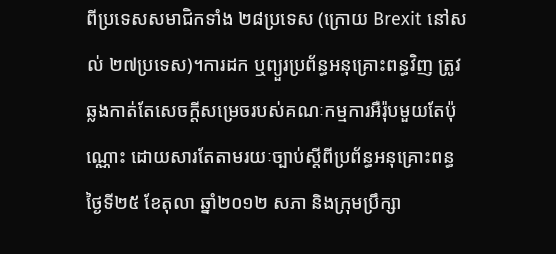ពីប្រទេសសមាជិកទាំង ២៨ប្រទេស (ក្រោយ Brexit នៅសល់ ២៧ប្រទេស)។ការដក ឬព្យួរប្រព័ន្ធអនុគ្រោះពន្ធវិញ ត្រូវឆ្លងកាត់តែសេចក្តីសម្រេចរបស់គណៈកម្មការអឺរ៉ុបមួយតែប៉ុណ្ណោះ ដោយសារតែតាមរយៈច្បាប់ស្តីពីប្រព័ន្ធអនុគ្រោះពន្ធ ថ្ងៃទី២៥ ខែតុលា ឆ្នាំ២០១២ សភា និងក្រុមប្រឹក្សា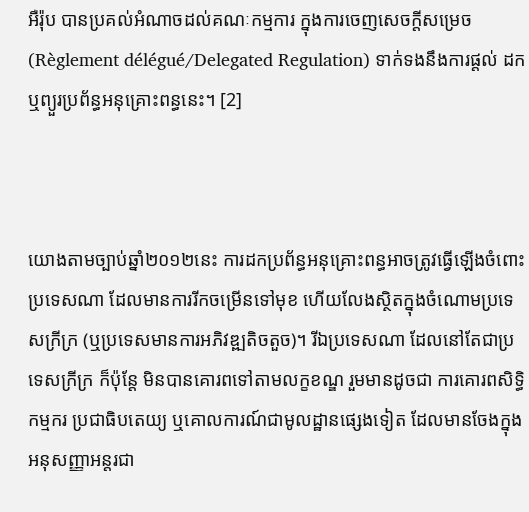អឺរ៉ុប បានប្រគល់អំណាចដល់គណៈកម្មការ ក្នុងការចេញសេចក្តីសម្រេច (Règlement délégué/Delegated Regulation) ទាក់ទងនឹងការផ្តល់ ដក ឬព្យួរប្រព័ន្ធអនុគ្រោះពន្ធនេះ។ [2]



យោងតាមច្បាប់ឆ្នាំ២០១២នេះ ការដកប្រព័ន្ធអនុគ្រោះពន្ធអាចត្រូវធ្វើឡើងចំពោះប្រទេសណា ដែលមានការរីកចម្រើនទៅមុខ ហើយលែងស្ថិតក្នុងចំណោមប្រទេសក្រីក្រ (ឬប្រទេសមានការអភិវឌ្ឍតិចតួច)។ រីឯប្រទេសណា ដែលនៅតែជាប្រទេសក្រីក្រ ក៏ប៉ុន្តែ មិនបានគោរពទៅតាមលក្ខខណ្ឌ រួមមានដូចជា ការគោរពសិទ្ធិកម្មករ ប្រជាធិបតេយ្យ ឬគោលការណ៍ជាមូលដ្ឋានផ្សេងទៀត ដែលមានចែងក្នុងអនុសញ្ញាអន្តរជា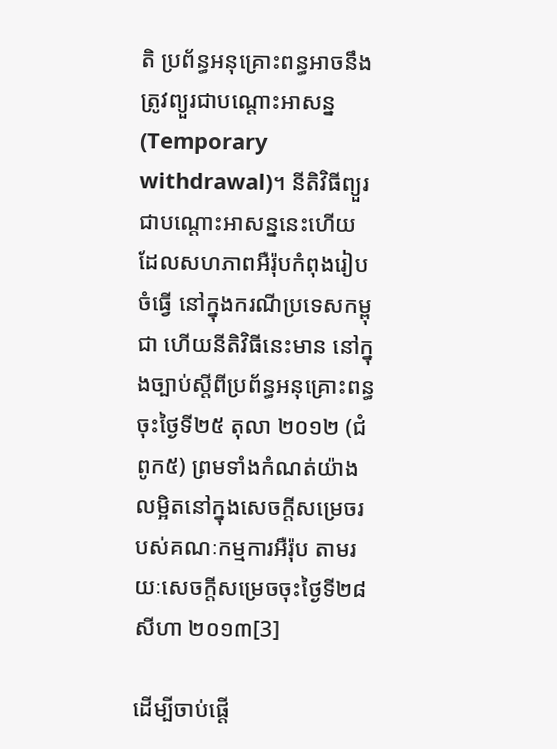តិ ប្រព័ន្ធអនុគ្រោះពន្ធអាចនឹងត្រូវព្យួរជាបណ្តោះអាសន្ន (Temporary withdrawal)។ នីតិវិធីព្យួរជាបណ្តោះអាសន្ននេះហើយ ដែលសហភាពអឺរ៉ុបកំពុងរៀបចំធ្វើ នៅក្នុងករណីប្រទេសកម្ពុជា ហើយនីតិវិធីនេះមាន នៅក្នុងច្បាប់ស្តីពីប្រព័ន្ធអនុគ្រោះពន្ធ ចុះថ្ងៃទី២៥ តុលា ២០១២ (ជំពូក៥) ព្រមទាំងកំណត់យ៉ាងលម្អិតនៅក្នុងសេចក្តីសម្រេចរបស់គណៈកម្មការអឺរ៉ុប តាមរយៈសេចក្តីសម្រេចចុះថ្ងៃទី២៨ សីហា ២០១៣[3]

ដើម្បីចាប់ផ្តើ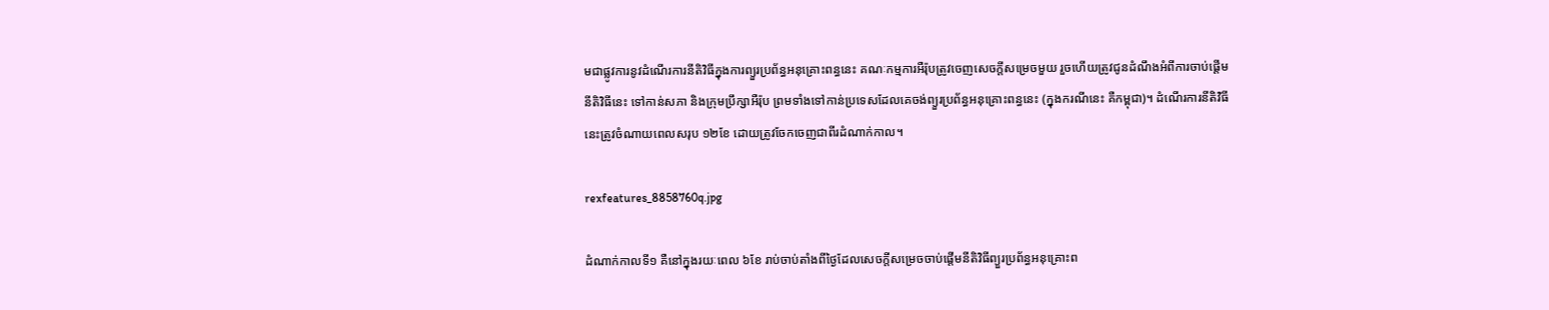មជាផ្លូវការនូវដំណើរការនីតិវិធីក្នុងការព្យួរប្រព័ន្ធអនុគ្រោះពន្ធនេះ គណៈកម្មការអឺរ៉ុបត្រូវចេញសេចក្តីសម្រេចមួយ រួចហើយត្រូវជូនដំណឹងអំពីការចាប់ផ្តើមនីតិវិធីនេះ ទៅកាន់សភា និងក្រុមប្រឹក្សាអឺរ៉ុប ព្រមទាំងទៅកាន់ប្រទេសដែលគេចង់ព្យួរប្រព័ន្ធអនុគ្រោះពន្ធនេះ (ក្នុងករណីនេះ គឺកម្ពុជា)។ ដំណើរការនីតិវិធីនេះត្រូវចំណាយពេលសរុប ១២ខែ ដោយត្រូវចែកចេញជាពីរដំណាក់កាល។

rexfeatures_8858760q.jpg

ដំណាក់កាលទី១ គឺនៅក្នុងរយៈពេល ៦ខែ រាប់ចាប់តាំងពីថ្ងៃដែលសេចក្តីសម្រេចចាប់ផ្តើមនីតិវិធីព្យួរប្រព័ន្ធអនុគ្រោះព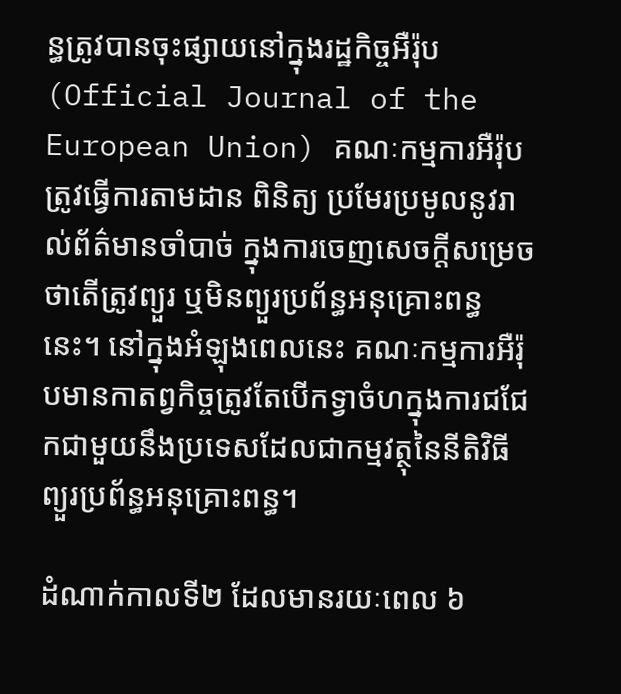ន្ធត្រូវបានចុះផ្សាយនៅក្នុងរដ្ឋកិច្ចអឺរ៉ុប (Official Journal of the European Union) គណៈកម្មការអឺរ៉ុបត្រូវធ្វើការតាមដាន ពិនិត្យ ប្រមែរប្រមូលនូវរាល់ព័ត៌មានចាំបាច់ ក្នុងការចេញសេចក្តីសម្រេចថាតើត្រូវព្យួរ ឬមិនព្យួរប្រព័ន្ធអនុគ្រោះពន្ធនេះ។ នៅក្នុងអំឡុងពេលនេះ គណៈកម្មការអឺរ៉ុបមានកាតព្វកិច្ចត្រូវតែបើកទ្វាចំហក្នុងការជជែកជាមួយនឹងប្រទេសដែលជាកម្មវត្ថុនៃនីតិវិធីព្យួរប្រព័ន្ធអនុគ្រោះពន្ធ។

ដំណាក់កាលទី២ ដែលមានរយៈពេល ៦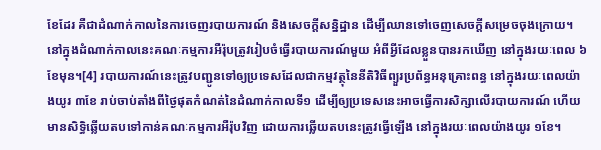ខែដែរ គឺជាដំណាក់កាលនៃការចេញរបាយការណ៍ និងសេចក្តីសន្និដ្ឋាន ដើម្បីឈានទៅចេញសេចក្តីសម្រេចចុងក្រោយ។ នៅក្នុងដំណាក់កាលនេះគណៈកម្មការអឺរ៉ុបត្រូវរៀបចំធ្វើរបាយការណ៍មួយ អំពីអ្វីដែលខ្លួនបានរកឃើញ នៅក្នុងរយៈពេល ៦ខែមុន។[4] របាយការណ៍នេះត្រូវបញ្ជូនទៅឲ្យប្រទេសដែលជាកម្មវត្ថុនៃនីតិវិធីព្យួរប្រព័ន្ធអនុគ្រោះពន្ធ នៅក្នុងរយៈពេលយ៉ាងយូរ ៣ខែ រាប់ចាប់តាំងពីថ្ងៃផុតកំណត់នៃដំណាក់កាលទី១ ដើម្បីឲ្យប្រទេសនេះអាចធ្វើការសិក្សាលើរបាយការណ៍ ហើយមានសិទ្ធិឆ្លើយតបទៅកាន់គណៈកម្មការអឺរ៉ុបវិញ ដោយការឆ្លើយតបនេះត្រូវធ្វើឡើង នៅក្នុងរយៈពេលយ៉ាងយូរ ១ខែ។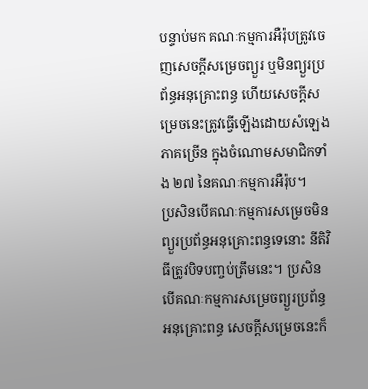បន្ទាប់មក គណៈកម្មការអឺរ៉ុបត្រូវចេញសេចក្តីសម្រេចព្យួរ ឬមិនព្យួរប្រព័ន្ធអនុគ្រោះពន្ធ ហើយសេចក្តីសម្រេចនេះត្រូវធ្វើឡើងដោយសំឡេងភាគច្រើន ក្នុងចំណោមសមាជិកទាំង ២៧ នៃគណៈកម្មការអឺរ៉ុប។     ប្រសិនបើគណៈកម្មការសម្រេចមិនព្យួរប្រព័ន្ធអនុគ្រោះពន្ធទេនោះ នីតិវិធីត្រូវបិទបញ្ចប់ត្រឹមនេះ។ ប្រសិនបើគណៈកម្មការសម្រេចព្យួរប្រព័ន្ធអនុគ្រោះពន្ធ សេចក្តីសម្រេចនេះក៏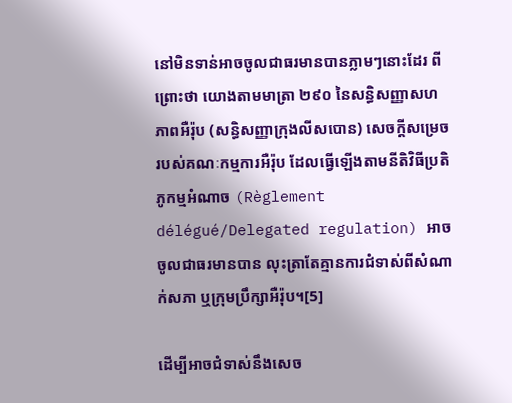នៅមិនទាន់អាចចូលជាធរមានបានភ្លាមៗនោះដែរ ពីព្រោះថា យោងតាមមាត្រា ២៩០ នៃសន្ធិសញ្ញាសហភាពអឺរ៉ុប (សន្ធិសញ្ញាក្រុងលីសបោន) សេចក្តីសម្រេចរបស់គណៈកម្មការអឺរ៉ុប ដែលធ្វើឡើងតាមនីតិវិធីប្រតិភូកម្មអំណាច (Règlement délégué/Delegated regulation) អាចចូលជាធរមានបាន លុះត្រាតែគ្មានការជំទាស់ពីសំណាក់សភា ឬក្រុមប្រឹក្សាអឺរ៉ុប។[5]

ដើម្បីអាចជំទាស់នឹងសេច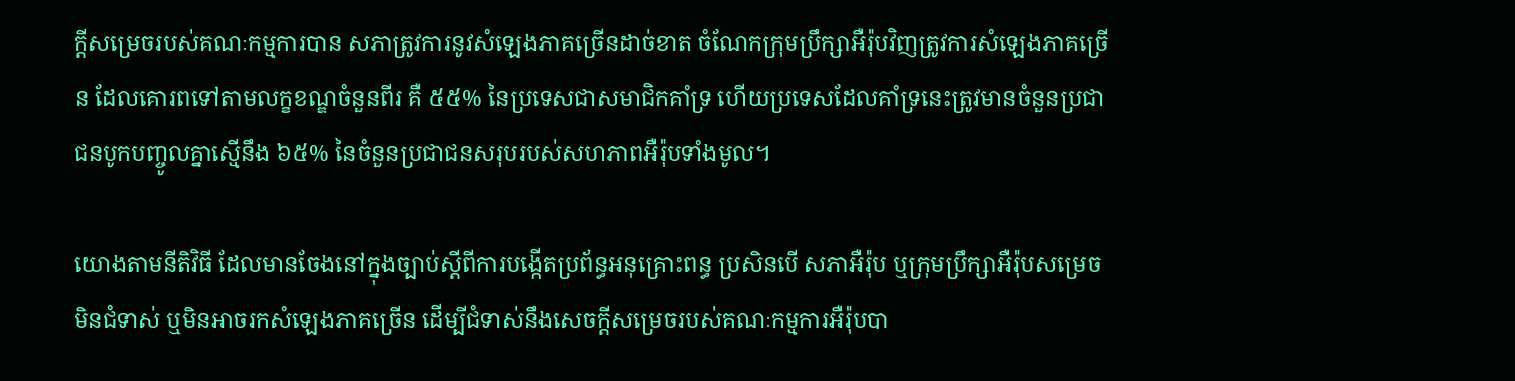ក្តីសម្រេចរបស់គណៈកម្មការបាន សភាត្រូវការនូវសំឡេងភាគច្រើនដាច់ខាត ចំណែកក្រុមប្រឹក្សាអឺរ៉ុបវិញត្រូវការសំឡេងភាគច្រើន ដែលគោរពទៅតាមលក្ខខណ្ឌចំនួនពីរ គឺ ៥៥% នៃប្រទេសជាសមាជិកគាំទ្រ ហើយប្រទេសដែលគាំទ្រនេះត្រូវមានចំនួនប្រជាជនបូកបញ្ចូលគ្នាស្មើនឹង ៦៥% នៃចំនួនប្រជាជនសរុបរបស់សហភាពអឺរ៉ុបទាំងមូល។

យោងតាមនីតិវិធី ដែលមានចែងនៅក្នុងច្បាប់ស្តីពីការបង្កើតប្រព័ន្ធអនុគ្រោះពន្ធ ប្រសិនបើ សភាអឺរ៉ុប ឬក្រុមប្រឹក្សាអឺរ៉ុបសម្រេចមិនជំទាស់ ឬមិនអាចរកសំឡេងភាគច្រើន ដើម្បីជំទាស់នឹងសេចក្តីសម្រេចរបស់គណៈកម្មការអឺរ៉ុបបា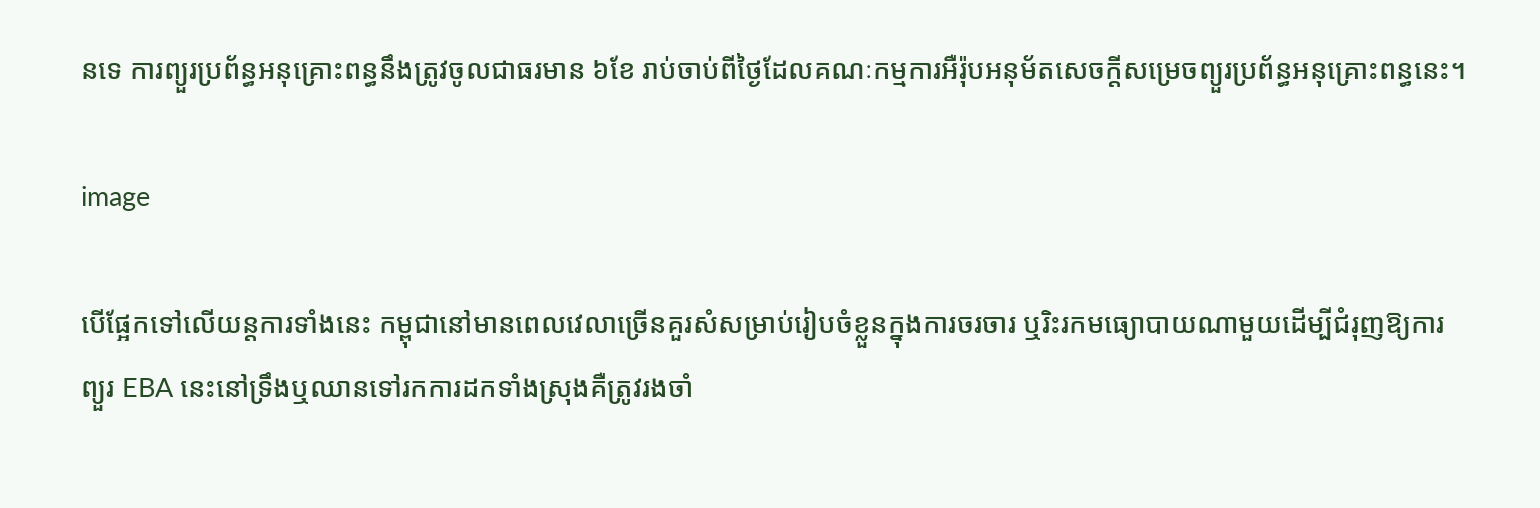នទេ ការព្យួរប្រព័ន្ធអនុគ្រោះពន្ធនឹងត្រូវចូលជាធរមាន ៦ខែ រាប់ចាប់ពីថ្ងៃដែលគណៈកម្មការអឺរ៉ុបអនុម័តសេចក្តីសម្រេចព្យួរប្រព័ន្ធអនុគ្រោះពន្ធនេះ។

image

បើផ្អែកទៅលើយន្តការទាំងនេះ កម្ពុជានៅមានពេលវេលាច្រើនគួរសំសម្រាប់រៀបចំខ្លួនក្នុងការចរចារ ឬរិះរកមធ្យោបាយណាមួយដើម្បីជំរុញឱ្យការព្យួរ EBA នេះនៅទ្រឹងឬឈានទៅរកការដកទាំងស្រុងគឺត្រូវរងចាំ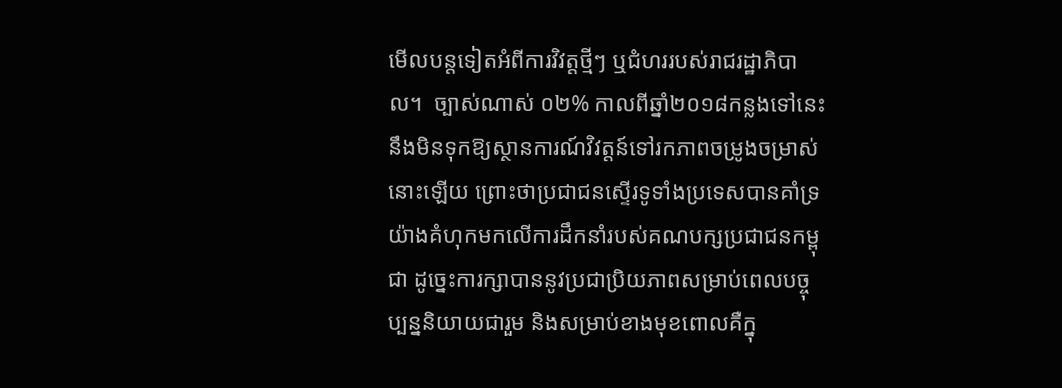មើលបន្តទៀតអំពីការវិវត្តថ្មីៗ ឬជំហររបស់រាជរដ្ឋាភិបាល។  ច្បាស់ណាស់ ០២% កាលពីឆ្នាំ២០១៨កន្លងទៅនេះ នឹងមិនទុកឱ្យស្ថានការណ៍វិវត្តន៍ទៅរកភាពចម្រូងចម្រាស់នោះឡើយ ព្រោះថាប្រជាជនស្ទើរទូទាំងប្រទេសបានគាំទ្រយ៉ាងគំហុកមកលើការដឹកនាំរបស់គណបក្សប្រជាជនកម្ពុជា ដូច្នេះការក្សាបាននូវប្រជាប្រិយភាពសម្រាប់ពេលបច្ចុប្បន្ននិយាយជារួម និងសម្រាប់ខាងមុខពោលគឺក្នុ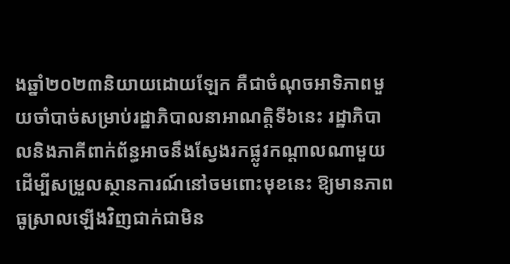ងឆ្នាំ២០២៣និយាយដោយឡែក គឺជាចំណុចអាទិភាពមួយចាំបាច់សម្រាប់រដ្ឋាភិបាលនាអាណត្តិទី៦នេះ រដ្ឋាភិបាលនិងភាគីពាក់ព័ន្ធអាចនឹងស្វែងរកផ្លូវកណ្តាលណាមួយដើម្បីសម្រួលស្ថានការណ៍នៅចមពោះមុខនេះ ឱ្យមានភាពធូស្រាលឡើងវិញជាក់ជាមិន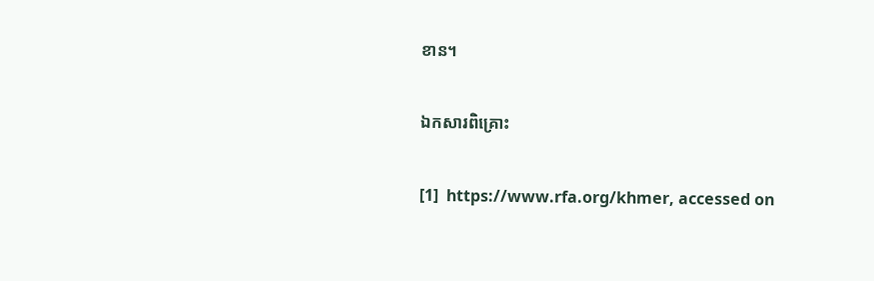ខាន។

ឯកសារពិគ្រោះ

[1]  https://www.rfa.org/khmer, accessed on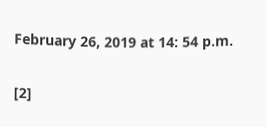February 26, 2019 at 14: 54 p.m.

[2]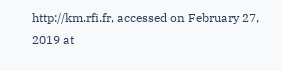http://km.rfi.fr, accessed on February 27, 2019 at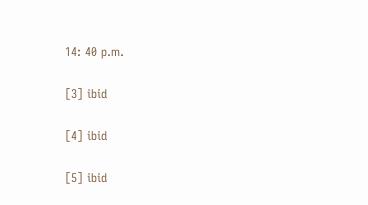14: 40 p.m.

[3] ibid

[4] ibid

[5] ibid